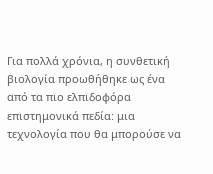Για πολλά χρόνια, η συνθετική βιολογία προωθήθηκε ως ένα από τα πιο ελπιδοφόρα επιστημονικά πεδία: μια τεχνολογία που θα μπορούσε να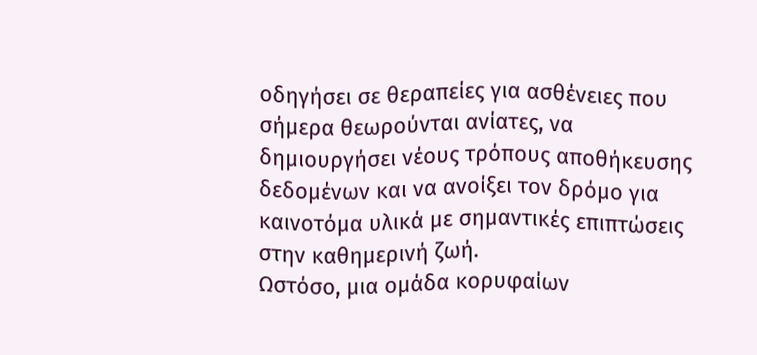οδηγήσει σε θεραπείες για ασθένειες που σήμερα θεωρούνται ανίατες, να δημιουργήσει νέους τρόπους αποθήκευσης δεδομένων και να ανοίξει τον δρόμο για καινοτόμα υλικά με σημαντικές επιπτώσεις στην καθημερινή ζωή.
Ωστόσο, μια ομάδα κορυφαίων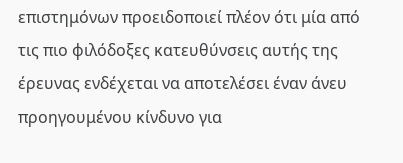επιστημόνων προειδοποιεί πλέον ότι μία από τις πιο φιλόδοξες κατευθύνσεις αυτής της έρευνας ενδέχεται να αποτελέσει έναν άνευ προηγουμένου κίνδυνο για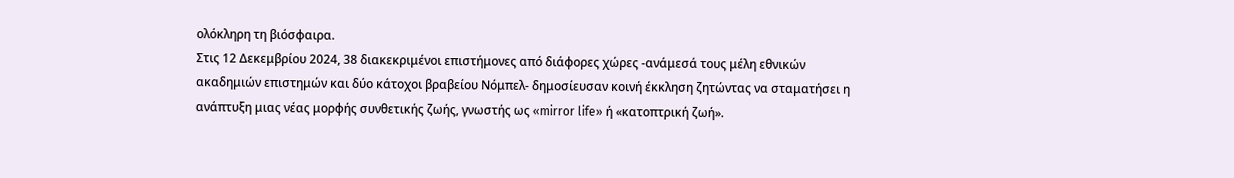ολόκληρη τη βιόσφαιρα.
Στις 12 Δεκεμβρίου 2024, 38 διακεκριμένοι επιστήμονες από διάφορες χώρες -ανάμεσά τους μέλη εθνικών ακαδημιών επιστημών και δύο κάτοχοι βραβείου Νόμπελ- δημοσίευσαν κοινή έκκληση ζητώντας να σταματήσει η ανάπτυξη μιας νέας μορφής συνθετικής ζωής, γνωστής ως «mirror life» ή «κατοπτρική ζωή».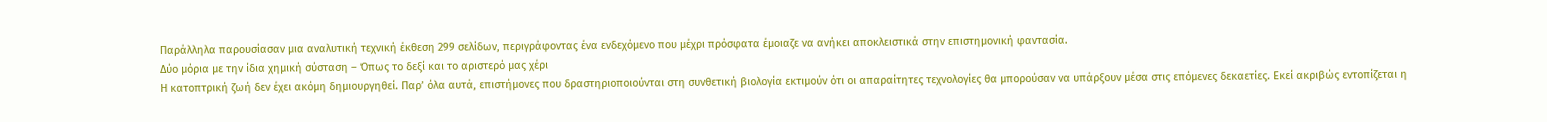Παράλληλα παρουσίασαν μια αναλυτική τεχνική έκθεση 299 σελίδων, περιγράφοντας ένα ενδεχόμενο που μέχρι πρόσφατα έμοιαζε να ανήκει αποκλειστικά στην επιστημονική φαντασία.
Δύο μόρια με την ίδια χημική σύσταση – Όπως το δεξί και το αριστερό μας χέρι
Η κατοπτρική ζωή δεν έχει ακόμη δημιουργηθεί. Παρ’ όλα αυτά, επιστήμονες που δραστηριοποιούνται στη συνθετική βιολογία εκτιμούν ότι οι απαραίτητες τεχνολογίες θα μπορούσαν να υπάρξουν μέσα στις επόμενες δεκαετίες. Εκεί ακριβώς εντοπίζεται η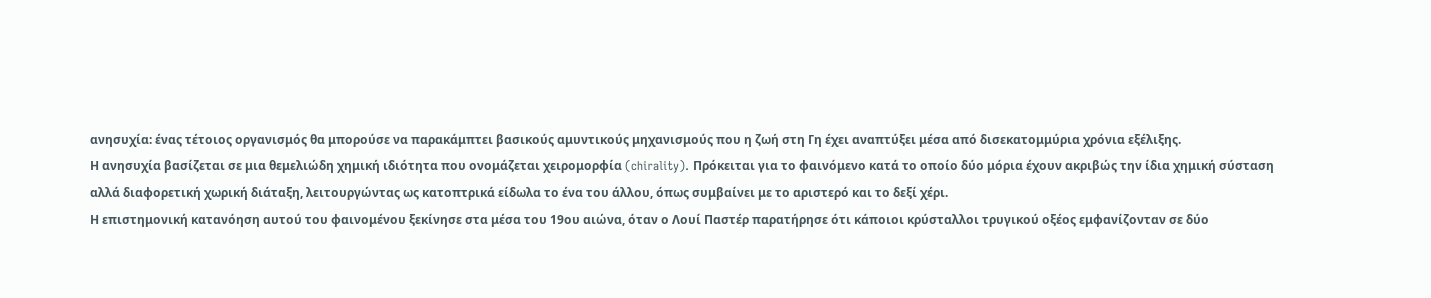ανησυχία: ένας τέτοιος οργανισμός θα μπορούσε να παρακάμπτει βασικούς αμυντικούς μηχανισμούς που η ζωή στη Γη έχει αναπτύξει μέσα από δισεκατομμύρια χρόνια εξέλιξης.
Η ανησυχία βασίζεται σε μια θεμελιώδη χημική ιδιότητα που ονομάζεται χειρομορφία (chirality). Πρόκειται για το φαινόμενο κατά το οποίο δύο μόρια έχουν ακριβώς την ίδια χημική σύσταση αλλά διαφορετική χωρική διάταξη, λειτουργώντας ως κατοπτρικά είδωλα το ένα του άλλου, όπως συμβαίνει με το αριστερό και το δεξί χέρι.
Η επιστημονική κατανόηση αυτού του φαινομένου ξεκίνησε στα μέσα του 19ου αιώνα, όταν ο Λουί Παστέρ παρατήρησε ότι κάποιοι κρύσταλλοι τρυγικού οξέος εμφανίζονταν σε δύο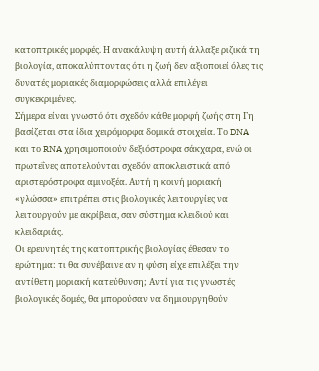κατοπτρικές μορφές. Η ανακάλυψη αυτή άλλαξε ριζικά τη βιολογία, αποκαλύπτοντας ότι η ζωή δεν αξιοποιεί όλες τις δυνατές μοριακές διαμορφώσεις αλλά επιλέγει συγκεκριμένες.
Σήμερα είναι γνωστό ότι σχεδόν κάθε μορφή ζωής στη Γη βασίζεται στα ίδια χειρόμορφα δομικά στοιχεία. Το DNA και το RNA χρησιμοποιούν δεξιόστροφα σάκχαρα, ενώ οι πρωτεΐνες αποτελούνται σχεδόν αποκλειστικά από αριστερόστροφα αμινοξέα. Αυτή η κοινή μοριακή «γλώσσα» επιτρέπει στις βιολογικές λειτουργίες να λειτουργούν με ακρίβεια, σαν σύστημα κλειδιού και κλειδαριάς.
Οι ερευνητές της κατοπτρικής βιολογίας έθεσαν το ερώτημα: τι θα συνέβαινε αν η φύση είχε επιλέξει την αντίθετη μοριακή κατεύθυνση; Αντί για τις γνωστές βιολογικές δομές, θα μπορούσαν να δημιουργηθούν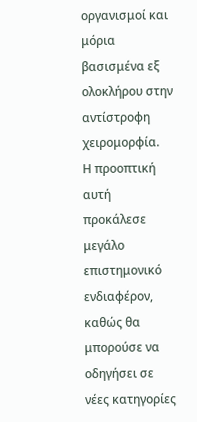οργανισμοί και μόρια βασισμένα εξ ολοκλήρου στην αντίστροφη χειρομορφία.
Η προοπτική αυτή προκάλεσε μεγάλο επιστημονικό ενδιαφέρον, καθώς θα μπορούσε να οδηγήσει σε νέες κατηγορίες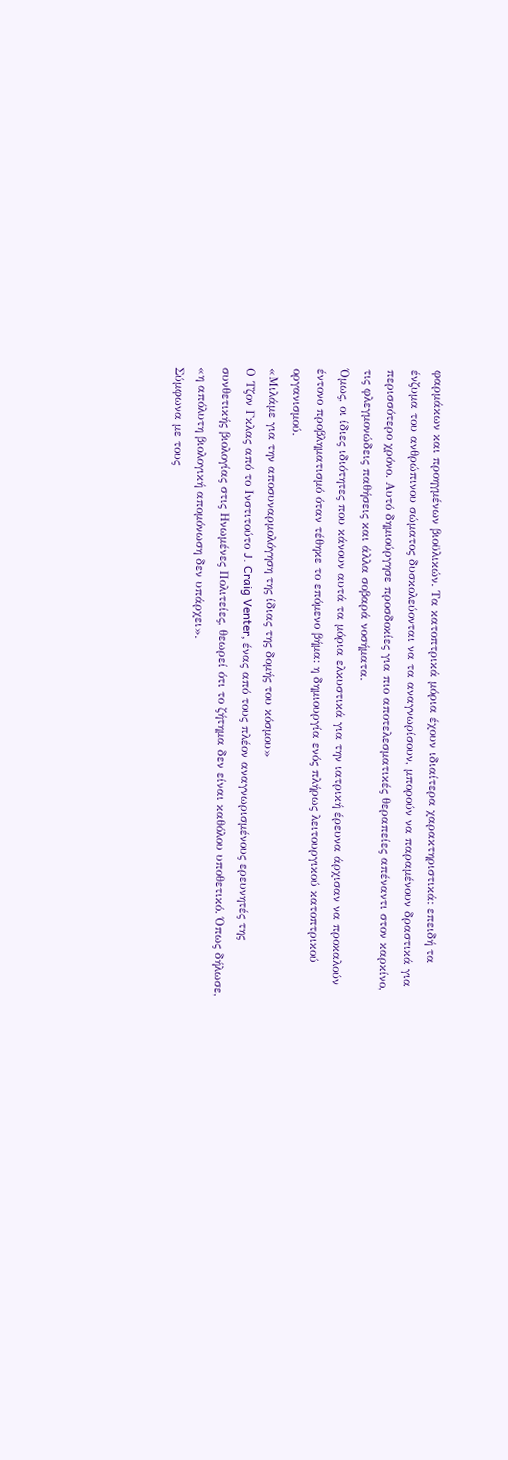φαρμάκων και προηγμένων βιοϋλικών. Τα κατοπτρικά μόρια έχουν ιδιαίτερα χαρακτηριστικά: επειδή τα ένζυμα του ανθρώπινου σώματος δυσκολεύονται να τα αναγνωρίσουν, μπορούν να παραμένουν δραστικά για περισσότερο χρόνο. Αυτό δημιούργησε προσδοκίες για πιο αποτελεσματικές θεραπείες απέναντι στον καρκίνο, τις φλεγμονώδεις παθήσεις και άλλα σοβαρά νοσήματα.
Όμως, οι ίδιες ιδιότητες που κάνουν αυτά τα μόρια ελκυστικά για την ιατρική έρευνα άρχισαν να προκαλούν έντονο προβληματισμό όταν τέθηκε το επόμενο βήμα: η δημιουργία ενός πλήρως λειτουργικού κατοπτρικού οργανισμού.
«Μιλάμε για την αποσυναρμολόγηση της ίδιας της δομής του κόσμου»
Ο Τζον Γκλας από το Ινστιτούτο J. Craig Venter, ένας από τους πλέον αναγνωρισμένους ερευνητές της συνθετικής βιολογίας στις Ηνωμένες Πολιτείες, θεωρεί ότι το ζήτημα δεν είναι καθόλου υποθετικό. Όπως δήλωσε, «η απόλυτη βιολογική απομόνωση δεν υπάρχει».
Σύμφωνα με τους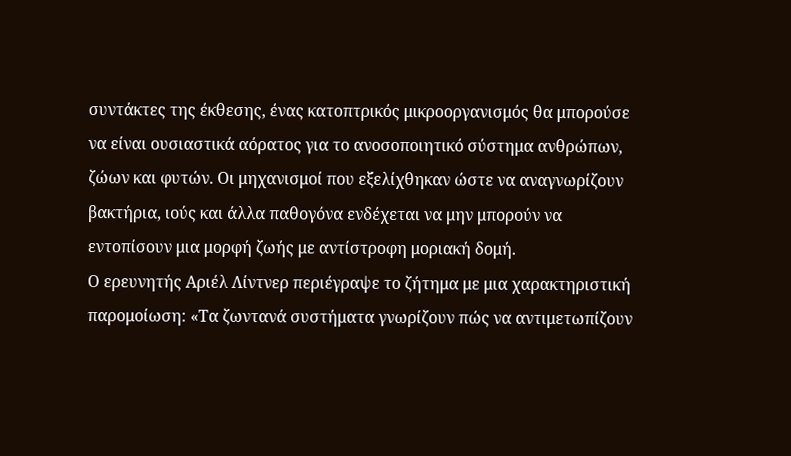συντάκτες της έκθεσης, ένας κατοπτρικός μικροοργανισμός θα μπορούσε να είναι ουσιαστικά αόρατος για το ανοσοποιητικό σύστημα ανθρώπων, ζώων και φυτών. Οι μηχανισμοί που εξελίχθηκαν ώστε να αναγνωρίζουν βακτήρια, ιούς και άλλα παθογόνα ενδέχεται να μην μπορούν να εντοπίσουν μια μορφή ζωής με αντίστροφη μοριακή δομή.
Ο ερευνητής Αριέλ Λίντνερ περιέγραψε το ζήτημα με μια χαρακτηριστική παρομοίωση: «Τα ζωντανά συστήματα γνωρίζουν πώς να αντιμετωπίζουν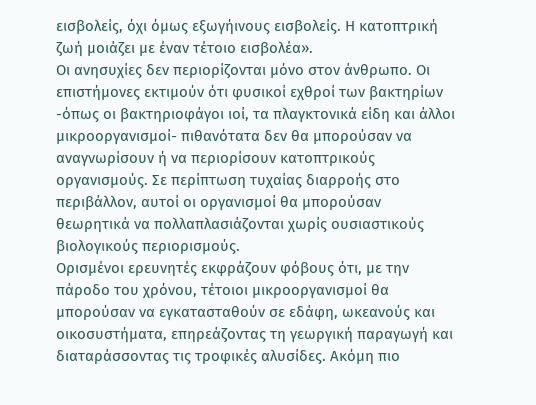εισβολείς, όχι όμως εξωγήινους εισβολείς. Η κατοπτρική ζωή μοιάζει με έναν τέτοιο εισβολέα».
Οι ανησυχίες δεν περιορίζονται μόνο στον άνθρωπο. Οι επιστήμονες εκτιμούν ότι φυσικοί εχθροί των βακτηρίων -όπως οι βακτηριοφάγοι ιοί, τα πλαγκτονικά είδη και άλλοι μικροοργανισμοί- πιθανότατα δεν θα μπορούσαν να αναγνωρίσουν ή να περιορίσουν κατοπτρικούς οργανισμούς. Σε περίπτωση τυχαίας διαρροής στο περιβάλλον, αυτοί οι οργανισμοί θα μπορούσαν θεωρητικά να πολλαπλασιάζονται χωρίς ουσιαστικούς βιολογικούς περιορισμούς.
Ορισμένοι ερευνητές εκφράζουν φόβους ότι, με την πάροδο του χρόνου, τέτοιοι μικροοργανισμοί θα μπορούσαν να εγκατασταθούν σε εδάφη, ωκεανούς και οικοσυστήματα, επηρεάζοντας τη γεωργική παραγωγή και διαταράσσοντας τις τροφικές αλυσίδες. Ακόμη πιο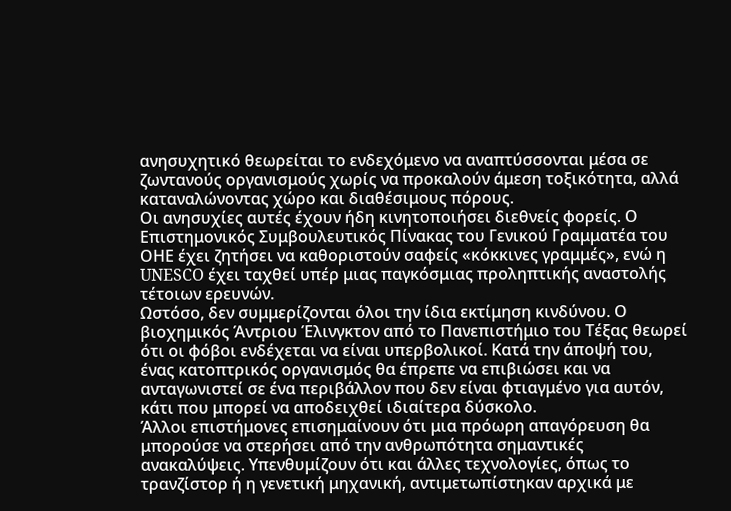ανησυχητικό θεωρείται το ενδεχόμενο να αναπτύσσονται μέσα σε ζωντανούς οργανισμούς χωρίς να προκαλούν άμεση τοξικότητα, αλλά καταναλώνοντας χώρο και διαθέσιμους πόρους.
Οι ανησυχίες αυτές έχουν ήδη κινητοποιήσει διεθνείς φορείς. Ο Επιστημονικός Συμβουλευτικός Πίνακας του Γενικού Γραμματέα του ΟΗΕ έχει ζητήσει να καθοριστούν σαφείς «κόκκινες γραμμές», ενώ η UNESCO έχει ταχθεί υπέρ μιας παγκόσμιας προληπτικής αναστολής τέτοιων ερευνών.
Ωστόσο, δεν συμμερίζονται όλοι την ίδια εκτίμηση κινδύνου. Ο βιοχημικός Άντριου Έλινγκτον από το Πανεπιστήμιο του Τέξας θεωρεί ότι οι φόβοι ενδέχεται να είναι υπερβολικοί. Κατά την άποψή του, ένας κατοπτρικός οργανισμός θα έπρεπε να επιβιώσει και να ανταγωνιστεί σε ένα περιβάλλον που δεν είναι φτιαγμένο για αυτόν, κάτι που μπορεί να αποδειχθεί ιδιαίτερα δύσκολο.
Άλλοι επιστήμονες επισημαίνουν ότι μια πρόωρη απαγόρευση θα μπορούσε να στερήσει από την ανθρωπότητα σημαντικές ανακαλύψεις. Υπενθυμίζουν ότι και άλλες τεχνολογίες, όπως το τρανζίστορ ή η γενετική μηχανική, αντιμετωπίστηκαν αρχικά με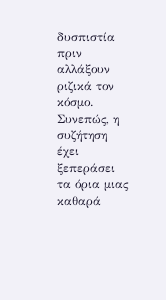δυσπιστία πριν αλλάξουν ριζικά τον κόσμο.
Συνεπώς, η συζήτηση έχει ξεπεράσει τα όρια μιας καθαρά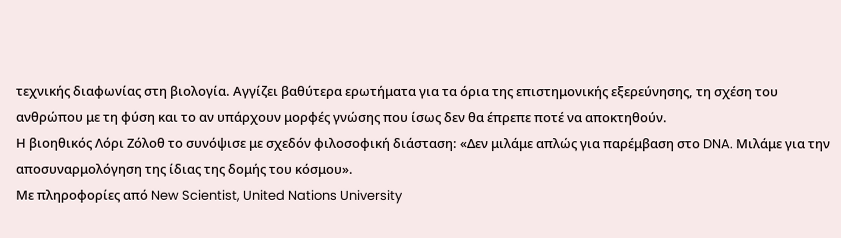τεχνικής διαφωνίας στη βιολογία. Αγγίζει βαθύτερα ερωτήματα για τα όρια της επιστημονικής εξερεύνησης, τη σχέση του ανθρώπου με τη φύση και το αν υπάρχουν μορφές γνώσης που ίσως δεν θα έπρεπε ποτέ να αποκτηθούν.
Η βιοηθικός Λόρι Ζόλοθ το συνόψισε με σχεδόν φιλοσοφική διάσταση: «Δεν μιλάμε απλώς για παρέμβαση στο DNA. Μιλάμε για την αποσυναρμολόγηση της ίδιας της δομής του κόσμου».
Με πληροφορίες από New Scientist, United Nations University